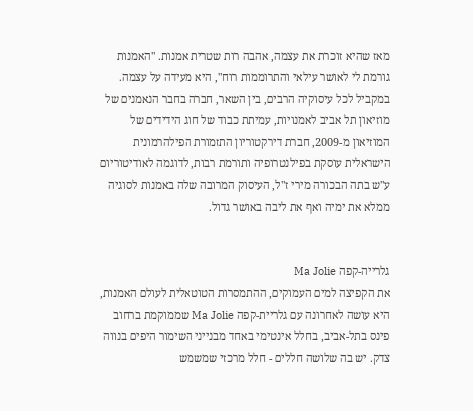מאז שהיא זוכרת את עצמה, אהבה רות שטרית אמנות. "האמנות גורמת לי לאושר עילאי והתרוממות רוח", היא מעידה על עצמה.
במקביל לכל עיסוקיה הרבים, בין השאר, חברה בחבר הנאמנים של מוזיאון תל אביב לאמנויות, עמיתת כבוד של חוג הידידים של המוזיאון מ-2009, חברת דירקטוריון התזמורת הפילהרמונית הישראלית עוסקת בפילנטרופיה ותורמת רבות, לדוגמה לאודיטוריום ע"ש בתה הבכורה מירי ז"ל, העיסוק המרובה שלה באמנות לסוגיה ממלא את ימיה ואף את ליבה באושר גדול.


גלרייה-קפה Ma Jolie
את הקפיצה למים העמוקים, ההתמסרות הטוטאלית לעולם האמנות, היא עושה לאחרונה עם גלריית-קפה Ma Jolie שממוקמת ברחוב פינס בתל-אביב, בחלל אינטימי באחד מבנייני השימור היפים בנווה צדק. יש בה שלושה חללים - חלל מרכזי שמשמש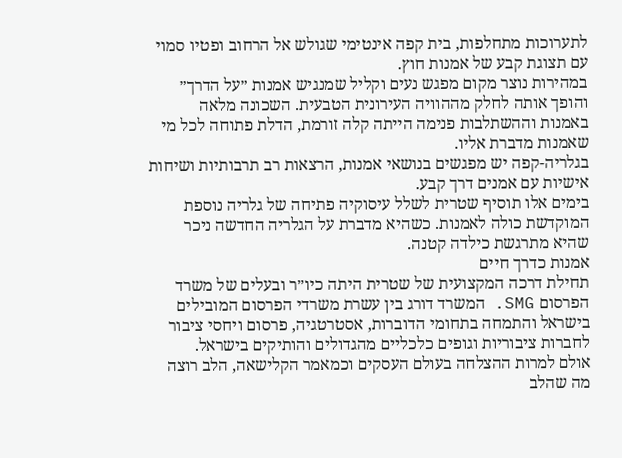לתערוכות מתחלפות, בית קפה אינטימי שגולש אל הרחוב ופטיו סמוי עם תצוגת קבע של אמנות חוץ.
במהירות נוצר מקום מפגש נעים וקליל שמנגיש אמנות ״על הדרך״ והופך אותה לחלק מההוויה העירונית הטבעית. השכונה מלאה באמנות וההשתלבות פנימה הייתה קלה זורמת, הדלת פתוחה לכל מי שאמנות מדברת אליו.
בגלריה-קפה יש מפגשים בנושאי אמנות, הרצאות רב תרבותיות ושיחות אישיות עם אמנים דרך קבע.
בימים אלו תוסיף שטרית לשלל עיסוקיה פתיחה של גלריה נוספת המוקדשת כולה לאמנות. כשהיא מדברת על הגלריה החדשה ניכר שהיא מתרגשת כילדה קטנה.
אמנות כדרך חיים
תחילת דרכה המקצועית של שטרית היתה כיו״ר ובעלים של משרד הפרסום SMG. המשרד דורג בין עשרת משרדי הפרסום המובילים בישראל והתמחה בתחומי הדוברות, אסטרטגיה, פרסום ויחסי ציבור לחברות ציבוריות וגופים כלכליים מהגדולים והותיקים בישראל.
אולם למרות ההצלחה בעולם העסקים וכמאמר הקלישאה, הלב רוצה מה שהלב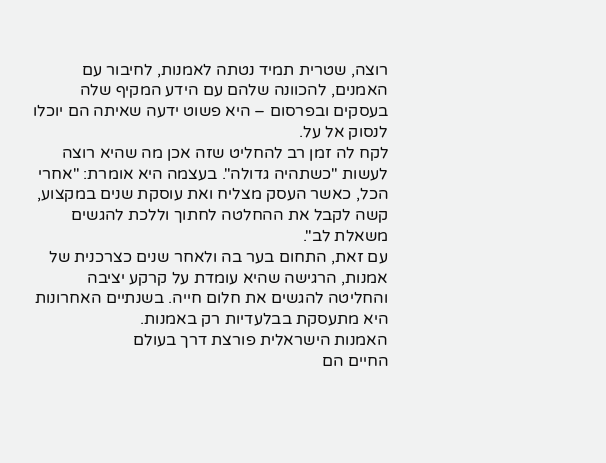רוצה, שטרית תמיד נטתה לאמנות, לחיבור עם האמנים, להכוונה שלהם עם הידע המקיף שלה בעסקים ובפרסום – היא פשוט ידעה שאיתה הם יוכלו לנסוק אל על.
לקח לה זמן רב להחליט שזה אכן מה שהיא רוצה לעשות "כשתהיה גדולה". בעצמה היא אומרת: "אחרי הכל, כאשר העסק מצליח ואת עוסקת שנים במקצוע, קשה לקבל את ההחלטה לחתוך וללכת להגשים משאלת לב".
עם זאת, התחום בער בה ולאחר שנים כצרכנית של אמנות, הרגישה שהיא עומדת על קרקע יציבה והחליטה להגשים את חלום חייה. בשנתיים האחרונות היא מתעסקת בבלעדיות רק באמנות.
האמנות הישראלית פורצת דרך בעולם
החיים הם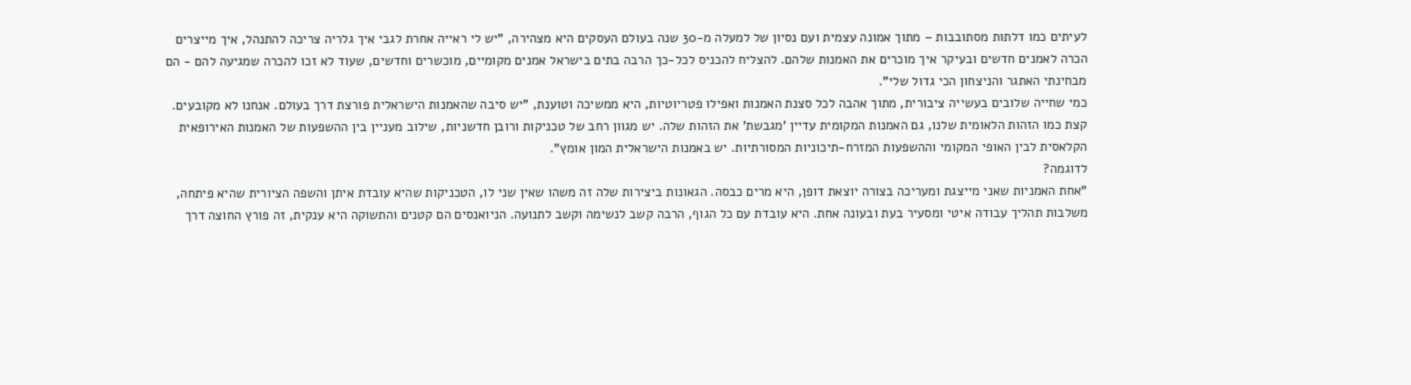לעיתים כמו דלתות מסתובבות – מתוך אמונה עצמית ועם נסיון של למעלה מ-30 שנה בעולם העסקים היא מצהירה, "יש לי ראייה אחרת לגבי איך גלריה צריכה להתנהל, איך מייצרים הכרה לאמנים חדשים ובעיקר איך מוכרים את האמנות שלהם. להצליח להכניס לכל-כך הרבה בתים בישראל אמנים מקומיים, מוכשרים וחדשים, שעוד לא זכו להכרה שמגיעה להם - הם מבחינתי האתגר והניצחון הכי גדול שלי".
כמי שחייה שלובים בעשייה ציבורית, מתוך אהבה לכל סצנת האמנות ואפילו פטריוטיות, היא ממשיכה וטוענת, "יש סיבה שהאמנות הישראלית פורצת דרך בעולם. אנחנו לא מקובעים. קצת כמו הזהות הלאומית שלנו, גם האמנות המקומית עדיין 'מגבשת' את הזהות שלה. יש מגוון רחב של טכניקות ורובן חדשניות, שילוב מעניין בין ההשפעות של האמנות האירופאית הקלאסית לבין האופי המקומי וההשפעות המזרח-תיכוניות המסורתיות. יש באמנות הישראלית המון אומץ".
לדוגמה?
"אחת האמניות שאני מייצגת ומעריכה בצורה יוצאת דופן, היא מרים כבסה. הגאונות ביצירות שלה זה משהו שאין שני לו, הטכניקות שהיא עובדת איתן והשפה הציורית שהיא פיתחה, משלבות תהליך עבודה איטי ומסעיר בעת ובעונה אחת. היא עובדת עם כל הגוף, הרבה קשב לנשימה וקשב לתנועה. הניואנסים הם קטנים והתשוקה היא ענקית, זה פורץ החוצה דרך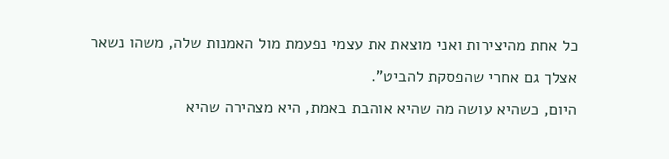כל אחת מהיצירות ואני מוצאת את עצמי נפעמת מול האמנות שלה, משהו נשאר אצלך גם אחרי שהפסקת להביט".
היום, כשהיא עושה מה שהיא אוהבת באמת, היא מצהירה שהיא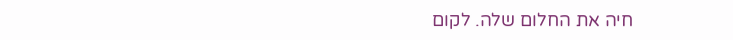חיה את החלום שלה. לקום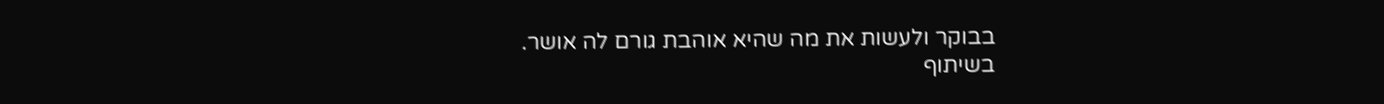בבוקר ולעשות את מה שהיא אוהבת גורם לה אושר.
בשיתוף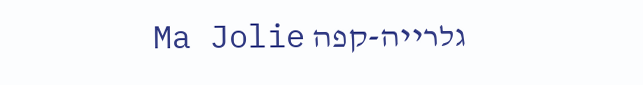גלרייה-קפה Ma Jolie